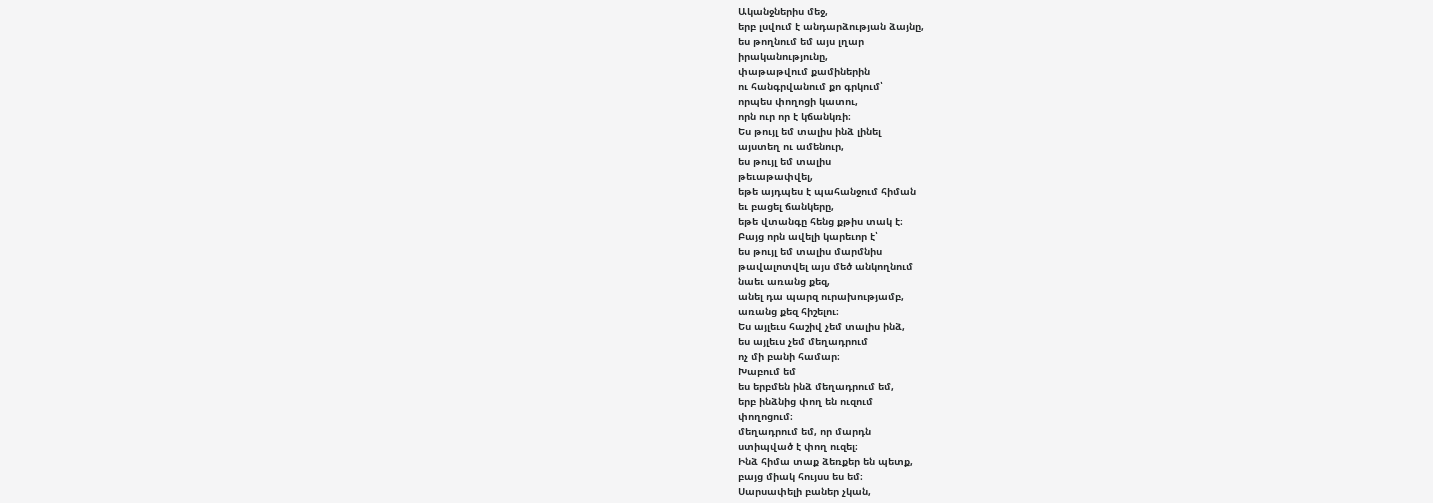Ականջներիս մեջ,
երբ լսվում է անդարձության ձայնը,
ես թողնում եմ այս լղար
իրականությունը,
փաթաթվում քամիներին
ու հանգրվանում քո գրկում՝
որպես փողոցի կատու,
որն ուր որ է կճանկռի։
Ես թույլ եմ տալիս ինձ լինել
այստեղ ու ամենուր,
ես թույլ եմ տալիս
թեւաթափվել,
եթե այդպես է պահանջում հիման
եւ բացել ճանկերը,
եթե վտանգը հենց քթիս տակ է։
Բայց որն ավելի կարեւոր է՝
ես թույլ եմ տալիս մարմնիս
թավալոտվել այս մեծ անկողնում
նաեւ առանց քեզ,
անել դա պարզ ուրախությամբ,
առանց քեզ հիշելու։
Ես այլեւս հաշիվ չեմ տալիս ինձ,
ես այլեւս չեմ մեղադրում
ոչ մի բանի համար։
Խաբում եմ
ես երբմեն ինձ մեղադրում եմ,
երբ ինձնից փող են ուզում
փողոցում։
մեղադրում եմ, որ մարդն
ստիպված է փող ուզել։
Ինձ հիմա տաք ձեռքեր են պետք,
բայց միակ հույսս ես եմ։
Սարսափելի բաներ չկան,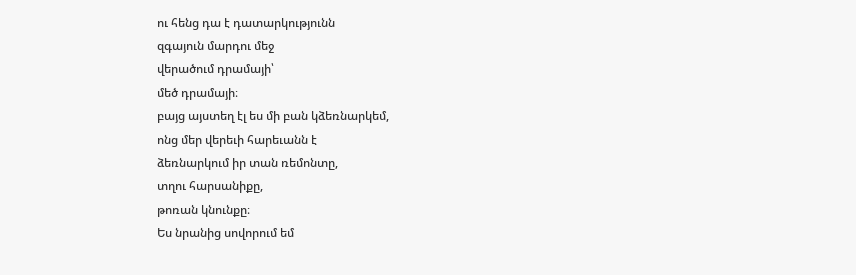ու հենց դա է դատարկությունն
զգայուն մարդու մեջ
վերածում դրամայի՝
մեծ դրամայի։
բայց այստեղ էլ ես մի բան կձեռնարկեմ,
ոնց մեր վերեւի հարեւանն է
ձեռնարկում իր տան ռեմոնտը,
տղու հարսանիքը,
թոռան կնունքը։
Ես նրանից սովորում եմ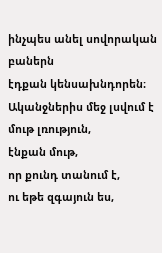ինչպես անել սովորական բաներն
էդքան կենսախնդորեն։
Ականջներիս մեջ լսվում է
մութ լռություն,
էնքան մութ,
որ քունդ տանում է,
ու եթե զգայուն ես,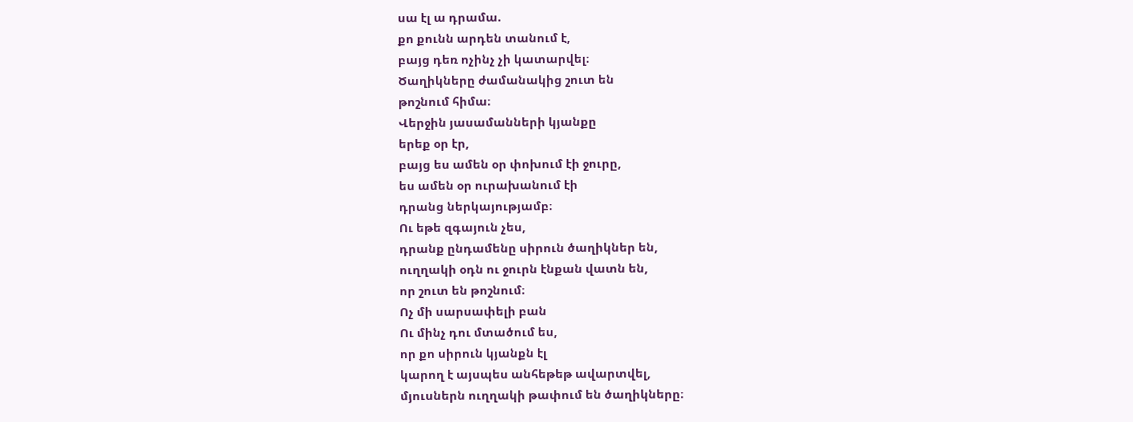սա էլ ա դրամա.
քո քունն արդեն տանում է,
բայց դեռ ոչինչ չի կատարվել։
Ծաղիկները ժամանակից շուտ են
թոշնում հիմա։
Վերջին յասամանների կյանքը
երեք օր էր,
բայց ես ամեն օր փոխում էի ջուրը,
ես ամեն օր ուրախանում էի
դրանց ներկայությամբ։
Ու եթե զգայուն չես,
դրանք ընդամենը սիրուն ծաղիկներ են,
ուղղակի օդն ու ջուրն էնքան վատն են,
որ շուտ են թոշնում։
Ոչ մի սարսափելի բան
Ու մինչ դու մտածում ես,
որ քո սիրուն կյանքն էլ
կարող է այսպես անհեթեթ ավարտվել,
մյուսներն ուղղակի թափում են ծաղիկները։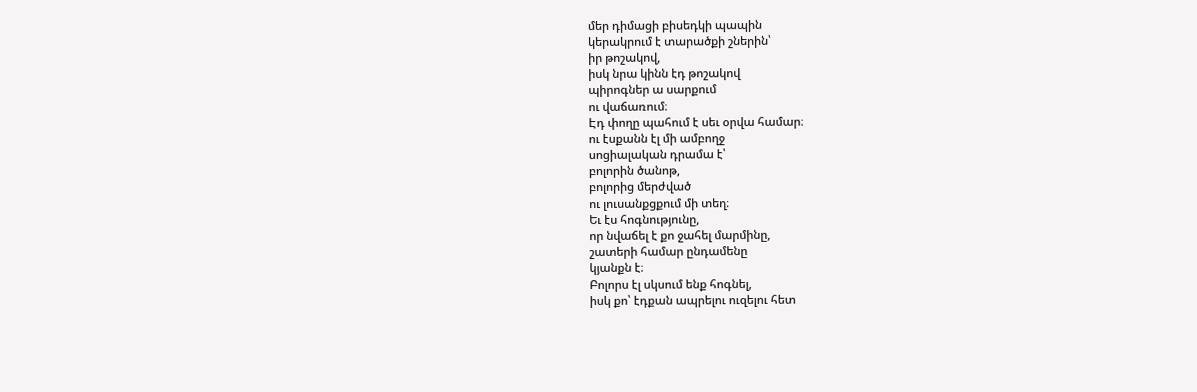մեր դիմացի բիսեդկի պապին
կերակրում է տարածքի շներին՝
իր թոշակով,
իսկ նրա կինն էդ թոշակով
պիրոգներ ա սարքում
ու վաճառում։
Էդ փողը պահում է սեւ օրվա համար։
ու էսքանն էլ մի ամբողջ
սոցիալական դրամա է՝
բոլորին ծանոթ,
բոլորից մերժված
ու լուսանքցքում մի տեղ։
Եւ էս հոգնությունը,
որ նվաճել է քո ջահել մարմինը,
շատերի համար ընդամենը
կյանքն է։
Բոլորս էլ սկսում ենք հոգնել,
իսկ քո՝ էդքան ապրելու ուզելու հետ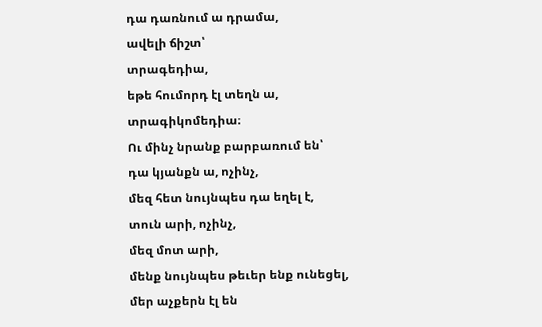դա դառնում ա դրամա,
ավելի ճիշտ՝
տրագեդիա,
եթե հումորդ էլ տեղն ա,
տրագիկոմեդիա։
Ու մինչ նրանք բարբառում են՝
դա կյանքն ա, ոչինչ,
մեզ հետ նույնպես դա եղել է,
տուն արի, ոչինչ,
մեզ մոտ արի,
մենք նույնպես թեւեր ենք ունեցել,
մեր աչքերն էլ են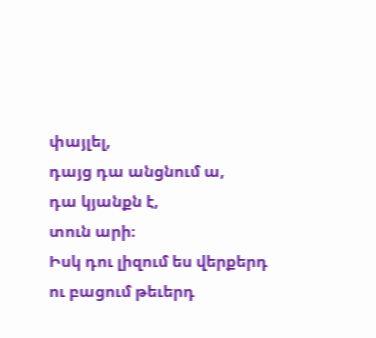փայլել,
դայց դա անցնում ա,
դա կյանքն է,
տուն արի։
Իսկ դու լիզում ես վերքերդ
ու բացում թեւերդ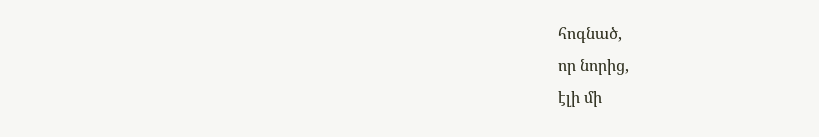հոգնած,
որ նորից,
էլի մի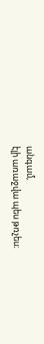անգամ,
էլի առաջվա պես թռչես։